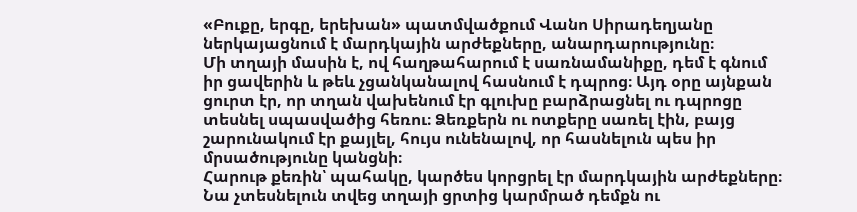«Բուքը, երգը, երեխան» պատմվածքում Վանո Սիրադեղյանը ներկայացնում է մարդկային արժեքները, անարդարությունը։
Մի տղայի մասին է, ով հաղթահարում է սառնամանիքը, դեմ է գնում իր ցավերին և թեև չցանկանալով հասնում է դպրոց։ Այդ օրը այնքան ցուրտ էր, որ տղան վախենում էր գլուխը բարձրացնել ու դպրոցը տեսնել սպասվածից հեռու։ Ձեռքերն ու ոտքերը սառել էին, բայց շարունակում էր քայլել, հույս ունենալով, որ հասնելուն պես իր մրսածությունը կանցնի։
Հարութ քեռին՝ պահակը, կարծես կորցրել էր մարդկային արժեքները։ Նա չտեսնելուն տվեց տղայի ցրտից կարմրած դեմքն ու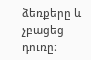ձեռքերը և չբացեց դուռը։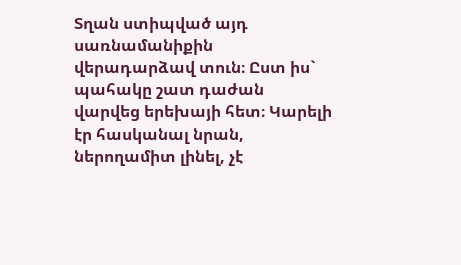Տղան ստիպված այդ սառնամանիքին վերադարձավ տուն։ Ըստ իս` պահակը շատ դաժան վարվեց երեխայի հետ։ Կարելի էր հասկանալ նրան, ներողամիտ լինել, չէ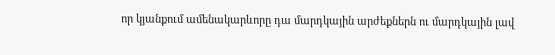որ կյանքում ամենակարևորը դա մարդկային արժեքներն ու մարդկային լավ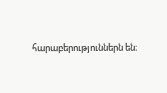հարաբերություններն են։